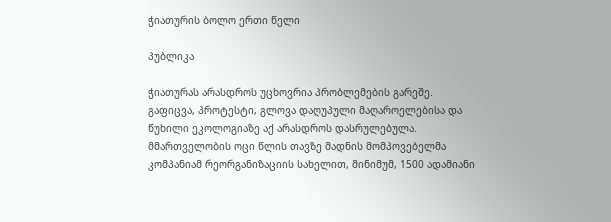ჭიათურის ბოლო ერთი წელი

პუბლიკა

ჭიათურას არასდროს უცხოვრია პრობლემების გარეშე. გაფიცვა, პროტესტი, გლოვა დაღუპული მაღაროელებისა და წუხილი ეკოლოგიაზე აქ არასდროს დასრულებულა. მმართველობის ოცი წლის თავზე მადნის მომპოვებელმა კომპანიამ რეორგანიზაციის სახელით, მინიმუმ, 1500 ადამიანი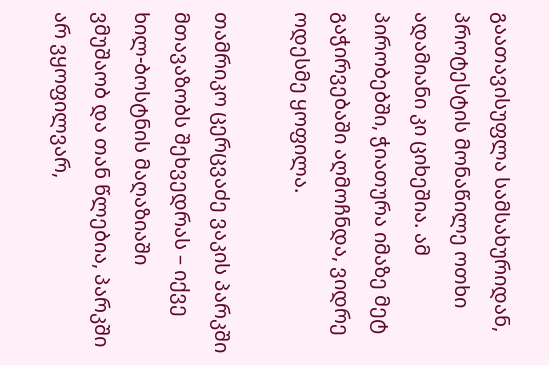გაათავისუფლა სამსახურიდან, პროტესტის მონაწილე ოთხი ადამიანი კი ციხეშია. ამ პირობებში, ჭიათურა იმაზე მეტ გაჭირვებაში აღმოჩნდა, ვიდრე ოდესმე ყოფილა.

თამრიკო ცერცვაძე ვაკის პარკში მთავაზობს შეხვედრას – იქვე ხილ-ბოსტნის მაღაზიაში ვმუშაობ და თან წლებია, პარკში არ ვყოფილვარ,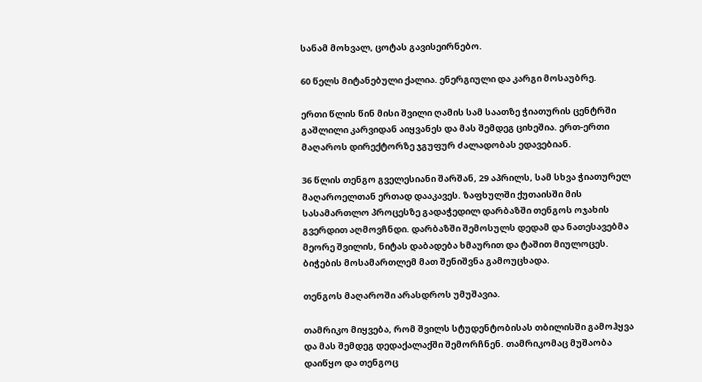სანამ მოხვალ, ცოტას გავისეირნებო.

60 წელს მიტანებული ქალია. ენერგიული და კარგი მოსაუბრე.

ერთი წლის წინ მისი შვილი ღამის სამ საათზე ჭიათურის ცენტრში გაშლილი კარვიდან აიყვანეს და მას შემდეგ ციხეშია. ერთ-ერთი მაღაროს დირექტორზე ჯგუფურ ძალადობას ედავებიან.

36 წლის თენგო გველესიანი შარშან, 29 აპრილს, სამ სხვა ჭიათურელ მაღაროელთან ერთად დააკავეს. ზაფხულში ქუთაისში მის სასამართლო პროცესზე გადაჭედილ დარბაზში თენგოს ოჯახის გვერდით აღმოვჩნდი. დარბაზში შემოსულს დედამ და ნათესავებმა მეორე შვილის, ნიტას დაბადება ხმაურით და ტაშით მიულოცეს. ბიჭების მოსამართლემ მათ შენიშვნა გამოუცხადა.

თენგოს მაღაროში არასდროს უმუშავია.

თამრიკო მიყვება, რომ შვილს სტუდენტობისას თბილისში გამოჰყვა და მას შემდეგ დედაქალაქში შემორჩნენ. თამრიკომაც მუშაობა დაიწყო და თენგოც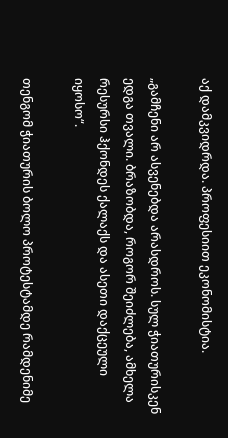აქ დამკვიდრდა. პროფესიით ეკონომისტია.

„გამჩენი არ ასვენებდა არასდროს. სულ ჭიათურისკენ ედგა თვალი. ბრაზობდა, როგორ შეიძლება, ამხელა რესურსი ჰქონდეს ქალაქს და ასეთი დაქცეული იყოსო“.

თენგომ ჭიათურის ბოლო პროტესტამდე რამდენიმე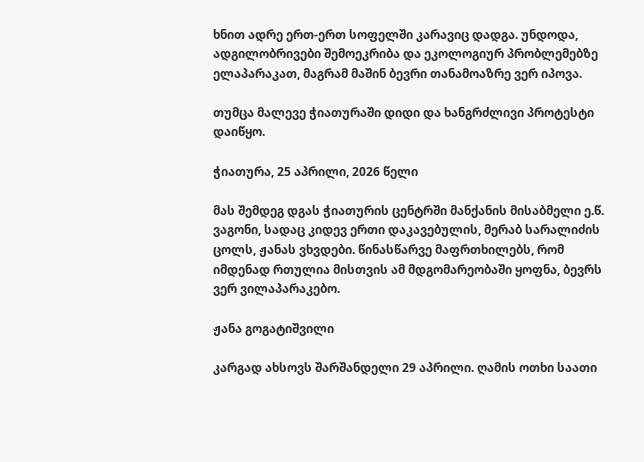ხნით ადრე ერთ-ერთ სოფელში კარავიც დადგა. უნდოდა, ადგილობრივები შემოეკრიბა და ეკოლოგიურ პრობლემებზე ელაპარაკათ, მაგრამ მაშინ ბევრი თანამოაზრე ვერ იპოვა.

თუმცა მალევე ჭიათურაში დიდი და ხანგრძლივი პროტესტი დაიწყო.

ჭიათურა, 25 აპრილი, 2026 წელი

მას შემდეგ დგას ჭიათურის ცენტრში მანქანის მისაბმელი ე.წ. ვაგონი, სადაც კიდევ ერთი დაკავებულის, მერაბ სარალიძის ცოლს, ჟანას ვხვდები. წინასწარვე მაფრთხილებს, რომ იმდენად რთულია მისთვის ამ მდგომარეობაში ყოფნა, ბევრს ვერ ვილაპარაკებო.

ჟანა გოგატიშვილი

კარგად ახსოვს შარშანდელი 29 აპრილი. ღამის ოთხი საათი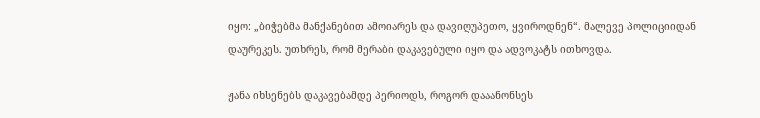იყო: „ბიჭებმა მანქანებით ამოიარეს და დავიღუპეთო, ყვიროდნენ“. მალევე პოლიციიდან დაურეკეს. უთხრეს, რომ მერაბი დაკავებული იყო და ადვოკატს ითხოვდა.

ჟანა იხსენებს დაკავებამდე პერიოდს, როგორ დააანონსეს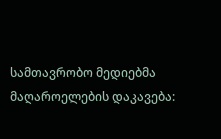სამთავრობო მედიებმა მაღაროელების დაკავება: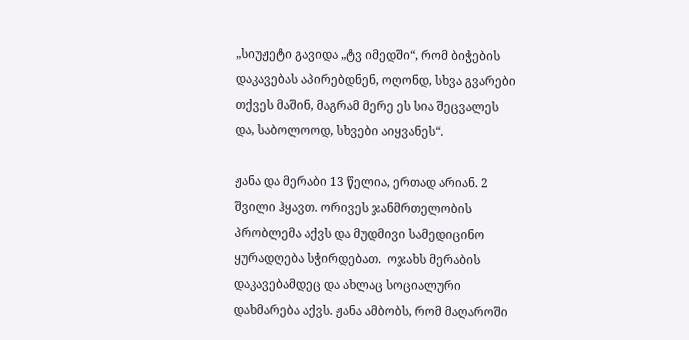„სიუჟეტი გავიდა „ტვ იმედში“, რომ ბიჭების დაკავებას აპირებდნენ, ოღონდ, სხვა გვარები თქვეს მაშინ, მაგრამ მერე ეს სია შეცვალეს და, საბოლოოდ, სხვები აიყვანეს“.

ჟანა და მერაბი 13 წელია, ერთად არიან. 2 შვილი ჰყავთ. ორივეს ჯანმრთელობის პრობლემა აქვს და მუდმივი სამედიცინო ყურადღება სჭირდებათ.  ოჯახს მერაბის დაკავებამდეც და ახლაც სოციალური დახმარება აქვს. ჟანა ამბობს, რომ მაღაროში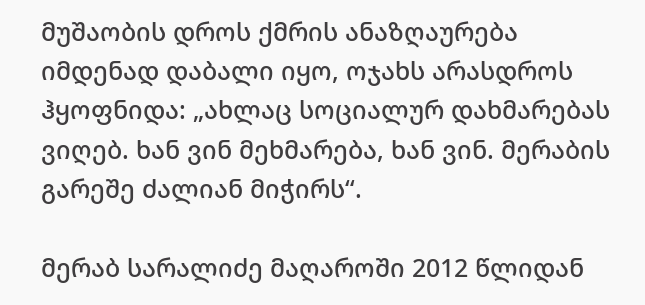მუშაობის დროს ქმრის ანაზღაურება იმდენად დაბალი იყო, ოჯახს არასდროს ჰყოფნიდა: „ახლაც სოციალურ დახმარებას ვიღებ. ხან ვინ მეხმარება, ხან ვინ. მერაბის გარეშე ძალიან მიჭირს“.

მერაბ სარალიძე მაღაროში 2012 წლიდან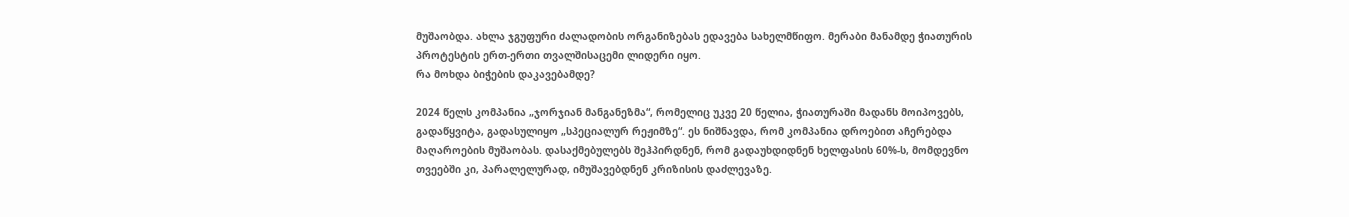მუშაობდა. ახლა ჯგუფური ძალადობის ორგანიზებას ედავება სახელმწიფო. მერაბი მანამდე ჭიათურის პროტესტის ერთ-ერთი თვალშისაცემი ლიდერი იყო.
რა მოხდა ბიჭების დაკავებამდე?

2024 წელს კომპანია „ჯორჯიან მანგანეზმა“, რომელიც უკვე 20 წელია, ჭიათურაში მადანს მოიპოვებს, გადაწყვიტა, გადასულიყო „სპეციალურ რეჟიმზე“. ეს ნიშნავდა, რომ კომპანია დროებით აჩერებდა მაღაროების მუშაობას. დასაქმებულებს შეჰპირდნენ, რომ გადაუხდიდნენ ხელფასის 60%-ს, მომდევნო თვეებში კი, პარალელურად, იმუშავებდნენ კრიზისის დაძლევაზე.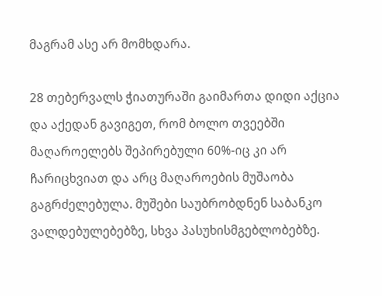მაგრამ ასე არ მომხდარა.

28 თებერვალს ჭიათურაში გაიმართა დიდი აქცია და აქედან გავიგეთ, რომ ბოლო თვეებში მაღაროელებს შეპირებული 60%-იც კი არ ჩარიცხვიათ და არც მაღაროების მუშაობა გაგრძელებულა. მუშები საუბრობდნენ საბანკო ვალდებულებებზე, სხვა პასუხისმგებლობებზე.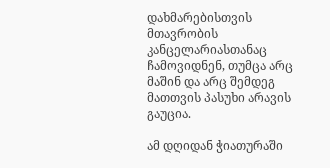დახმარებისთვის მთავრობის კანცელარიასთანაც ჩამოვიდნენ, თუმცა არც მაშინ და არც შემდეგ მათთვის პასუხი არავის გაუცია.

ამ დღიდან ჭიათურაში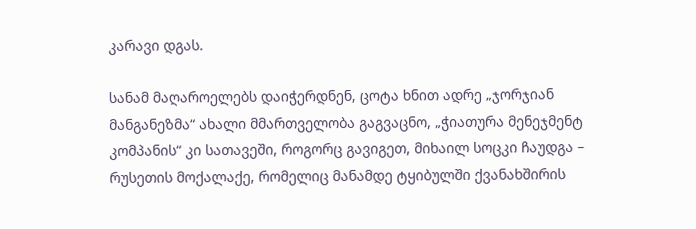კარავი დგას.

სანამ მაღაროელებს დაიჭერდნენ, ცოტა ხნით ადრე „ჯორჯიან მანგანეზმა“ ახალი მმართველობა გაგვაცნო, „ჭიათურა მენეჯმენტ კომპანის“ კი სათავეში, როგორც გავიგეთ, მიხაილ სოცკი ჩაუდგა – რუსეთის მოქალაქე, რომელიც მანამდე ტყიბულში ქვანახშირის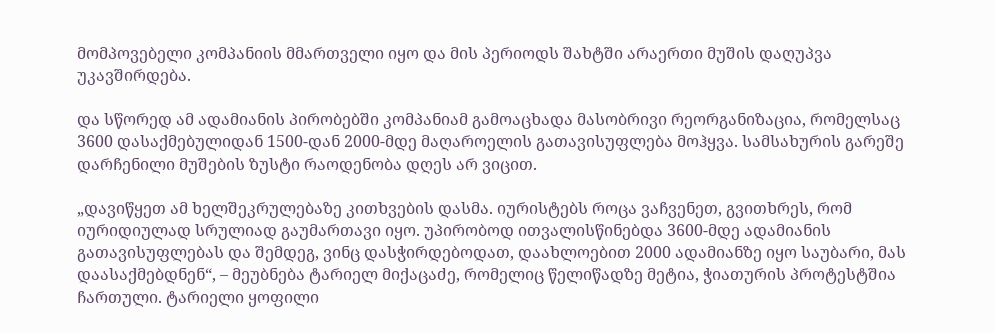მომპოვებელი კომპანიის მმართველი იყო და მის პერიოდს შახტში არაერთი მუშის დაღუპვა უკავშირდება.

და სწორედ ამ ადამიანის პირობებში კომპანიამ გამოაცხადა მასობრივი რეორგანიზაცია, რომელსაც 3600 დასაქმებულიდან 1500-დან 2000-მდე მაღაროელის გათავისუფლება მოჰყვა. სამსახურის გარეშე დარჩენილი მუშების ზუსტი რაოდენობა დღეს არ ვიცით.

„დავიწყეთ ამ ხელშეკრულებაზე კითხვების დასმა. იურისტებს როცა ვაჩვენეთ, გვითხრეს, რომ იურიდიულად სრულიად გაუმართავი იყო. უპირობოდ ითვალისწინებდა 3600-მდე ადამიანის გათავისუფლებას და შემდეგ, ვინც დასჭირდებოდათ, დაახლოებით 2000 ადამიანზე იყო საუბარი, მას დაასაქმებდნენ“, – მეუბნება ტარიელ მიქაცაძე, რომელიც წელიწადზე მეტია, ჭიათურის პროტესტშია ჩართული. ტარიელი ყოფილი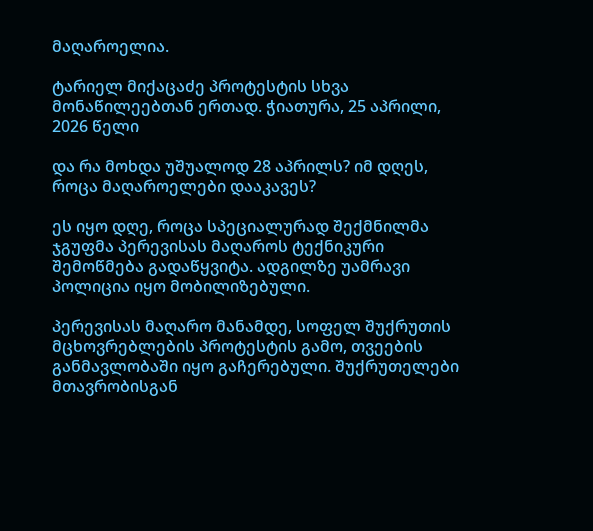მაღაროელია.

ტარიელ მიქაცაძე პროტესტის სხვა მონაწილეებთან ერთად. ჭიათურა, 25 აპრილი, 2026 წელი

და რა მოხდა უშუალოდ 28 აპრილს? იმ დღეს, როცა მაღაროელები დააკავეს?

ეს იყო დღე, როცა სპეციალურად შექმნილმა ჯგუფმა პერევისას მაღაროს ტექნიკური შემოწმება გადაწყვიტა. ადგილზე უამრავი პოლიცია იყო მობილიზებული.

პერევისას მაღარო მანამდე, სოფელ შუქრუთის მცხოვრებლების პროტესტის გამო, თვეების განმავლობაში იყო გაჩერებული. შუქრუთელები მთავრობისგან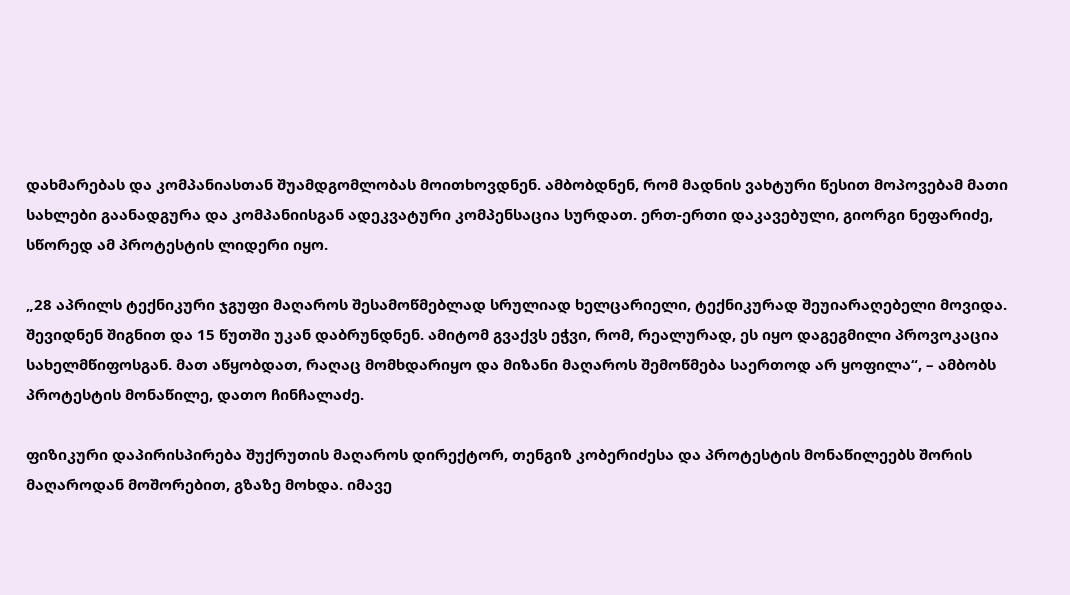დახმარებას და კომპანიასთან შუამდგომლობას მოითხოვდნენ. ამბობდნენ, რომ მადნის ვახტური წესით მოპოვებამ მათი სახლები გაანადგურა და კომპანიისგან ადეკვატური კომპენსაცია სურდათ. ერთ-ერთი დაკავებული, გიორგი ნეფარიძე, სწორედ ამ პროტესტის ლიდერი იყო.

„28 აპრილს ტექნიკური ჯგუფი მაღაროს შესამოწმებლად სრულიად ხელცარიელი, ტექნიკურად შეუიარაღებელი მოვიდა. შევიდნენ შიგნით და 15 წუთში უკან დაბრუნდნენ. ამიტომ გვაქვს ეჭვი, რომ, რეალურად, ეს იყო დაგეგმილი პროვოკაცია სახელმწიფოსგან. მათ აწყობდათ, რაღაც მომხდარიყო და მიზანი მაღაროს შემოწმება საერთოდ არ ყოფილა“, – ამბობს პროტესტის მონაწილე, დათო ჩინჩალაძე.

ფიზიკური დაპირისპირება შუქრუთის მაღაროს დირექტორ, თენგიზ კობერიძესა და პროტესტის მონაწილეებს შორის მაღაროდან მოშორებით, გზაზე მოხდა. იმავე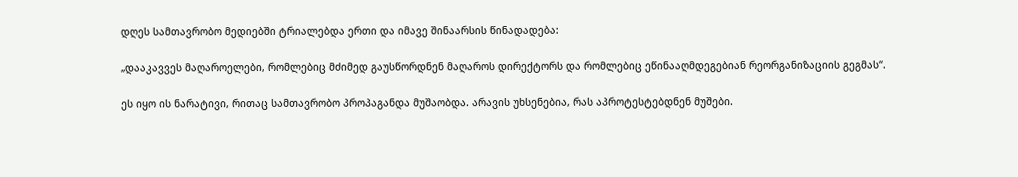დღეს სამთავრობო მედიებში ტრიალებდა ერთი და იმავე შინაარსის წინადადება:

„დააკავვეს მაღაროელები, რომლებიც მძიმედ გაუსწორდნენ მაღაროს დირექტორს და რომლებიც ეწინააღმდეგებიან რეორგანიზაციის გეგმას“.

ეს იყო ის ნარატივი, რითაც სამთავრობო პროპაგანდა მუშაობდა. არავის უხსენებია, რას აპროტესტებდნენ მუშები.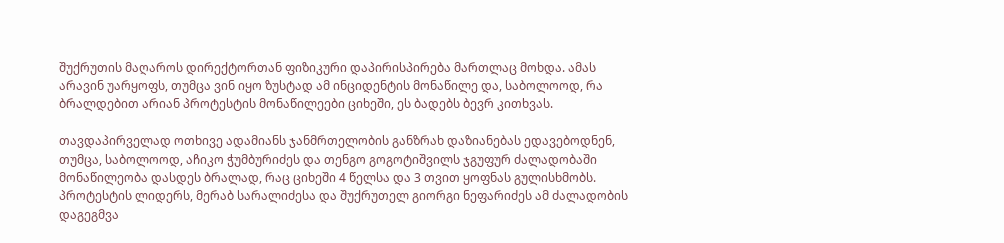შუქრუთის მაღაროს დირექტორთან ფიზიკური დაპირისპირება მართლაც მოხდა. ამას არავინ უარყოფს, თუმცა ვინ იყო ზუსტად ამ ინციდენტის მონაწილე და, საბოლოოდ, რა ბრალდებით არიან პროტესტის მონაწილეები ციხეში, ეს ბადებს ბევრ კითხვას.

თავდაპირველად ოთხივე ადამიანს ჯანმრთელობის განზრახ დაზიანებას ედავებოდნენ, თუმცა, საბოლოოდ, აჩიკო ჭუმბურიძეს და თენგო გოგოტიშვილს ჯგუფურ ძალადობაში მონაწილეობა დასდეს ბრალად, რაც ციხეში 4 წელსა და 3 თვით ყოფნას გულისხმობს. პროტესტის ლიდერს, მერაბ სარალიძესა და შუქრუთელ გიორგი ნეფარიძეს ამ ძალადობის დაგეგმვა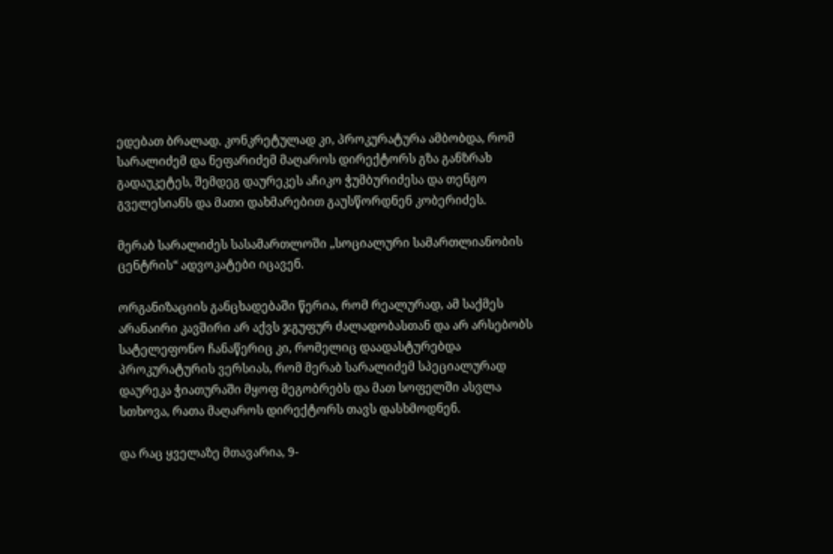ედებათ ბრალად. კონკრეტულად კი, პროკურატურა ამბობდა, რომ სარალიძემ და ნეფარიძემ მაღაროს დირექტორს გზა განზრახ გადაუკეტეს, შემდეგ დაურეკეს აჩიკო ჭუმბურიძესა და თენგო გველესიანს და მათი დახმარებით გაუსწორდნენ კობერიძეს.

მერაბ სარალიძეს სასამართლოში „სოციალური სამართლიანობის ცენტრის“ ადვოკატები იცავენ.

ორგანიზაციის განცხადებაში წერია, რომ რეალურად, ამ საქმეს არანაირი კავშირი არ აქვს ჯგუფურ ძალადობასთან და არ არსებობს სატელეფონო ჩანაწერიც კი, რომელიც დაადასტურებდა პროკურატურის ვერსიას, რომ მერაბ სარალიძემ სპეციალურად დაურეკა ჭიათურაში მყოფ მეგობრებს და მათ სოფელში ასვლა სთხოვა, რათა მაღაროს დირექტორს თავს დასხმოდნენ.

და რაც ყველაზე მთავარია, 9-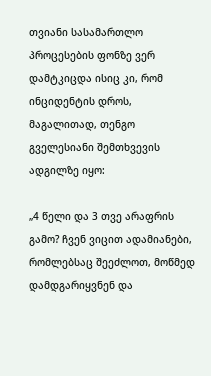თვიანი სასამართლო პროცესების ფონზე ვერ დამტკიცდა ისიც კი, რომ ინციდენტის დროს, მაგალითად, თენგო გველესიანი შემთხვევის ადგილზე იყო:

„4 წელი და 3 თვე არაფრის გამო? ჩვენ ვიცით ადამიანები, რომლებსაც შეეძლოთ, მოწმედ დამდგარიყვნენ და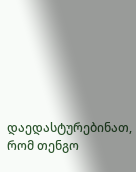დაედასტურებინათ, რომ თენგო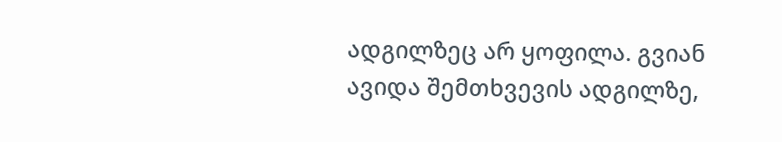ადგილზეც არ ყოფილა. გვიან ავიდა შემთხვევის ადგილზე,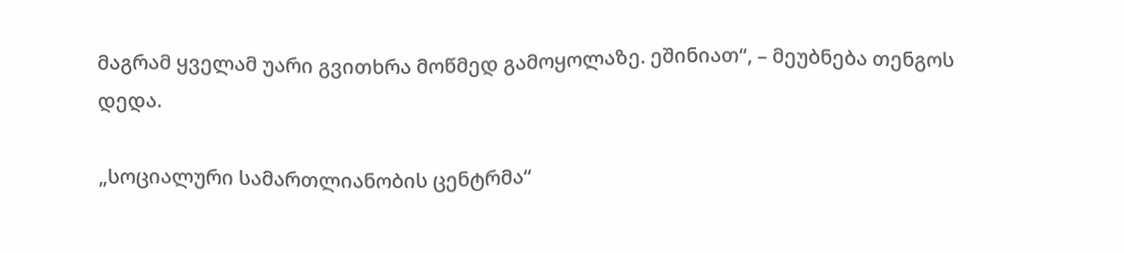მაგრამ ყველამ უარი გვითხრა მოწმედ გამოყოლაზე. ეშინიათ“, – მეუბნება თენგოს დედა.

„სოციალური სამართლიანობის ცენტრმა“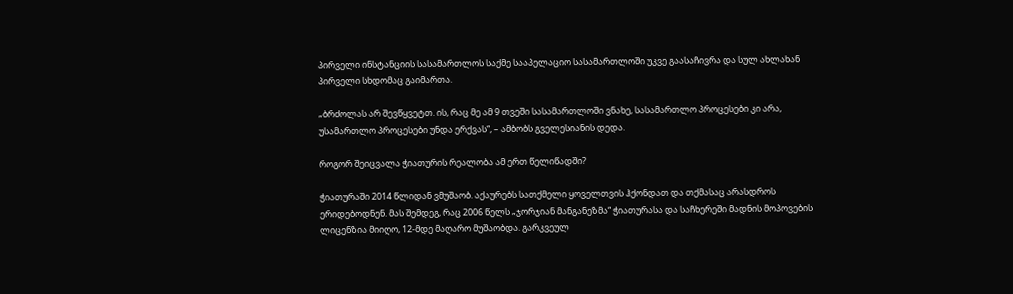პირველი ინსტანციის სასამართლოს საქმე სააპელაციო სასამართლოში უკვე გაასაჩივრა და სულ ახლახან პირველი სხდომაც გაიმართა.

„ბრძოლას არ შევწყვეტთ. ის, რაც მე ამ 9 თვეში სასამართლოში ვნახე, სასამართლო პროცესები კი არა, უსამართლო პროცესები უნდა ერქვას“, – ამბობს გველესიანის დედა.

როგორ შეიცვალა ჭიათურის რეალობა ამ ერთ წელიწადში?

ჭიათურაში 2014 წლიდან ვმუშაობ. აქაურებს სათქმელი ყოველთვის ჰქონდათ და თქმასაც არასდროს ერიდებოდნენ. მას შემდეგ, რაც 2006 წელს „ჯორჯიან მანგანეზმა“ ჭიათურასა და საჩხერეში მადნის მოპოვების ლიცენზია მიიღო, 12-მდე მაღარო მუშაობდა. გარკვეულ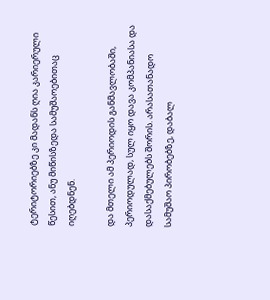ტერიტორიებზე კი მადანს ღია კარიერული წესით, ანუ მიწისზედა სამუშაოებითაც იღებდნენ.

და მთელი ამ პერიოდის განმავლობაში, პერიოდულად, სულ იყო დავა კომპანიასა და დასაქმებულებს შორის. არასათანადო სამუშაო პირობებზე, დაბალ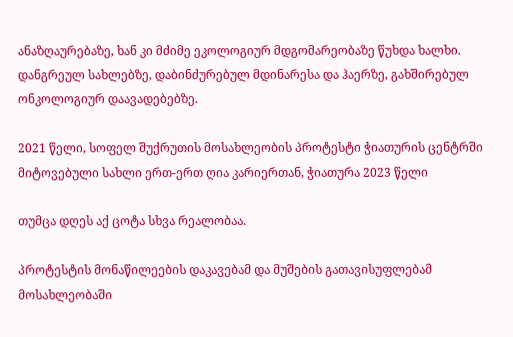ანაზღაურებაზე, ხან კი მძიმე ეკოლოგიურ მდგომარეობაზე წუხდა ხალხი. დანგრეულ სახლებზე, დაბინძურებულ მდინარესა და ჰაერზე, გახშირებულ ონკოლოგიურ დაავადებებზე.

2021 წელი, სოფელ შუქრუთის მოსახლეობის პროტესტი ჭიათურის ცენტრში
მიტოვებული სახლი ერთ-ერთ ღია კარიერთან, ჭიათურა 2023 წელი

თუმცა დღეს აქ ცოტა სხვა რეალობაა.

პროტესტის მონაწილეების დაკავებამ და მუშების გათავისუფლებამ მოსახლეობაში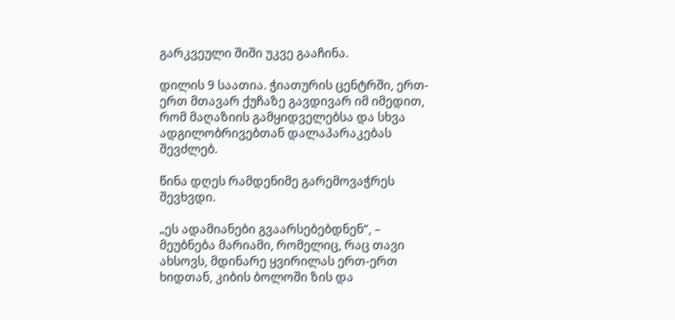გარკვეული შიში უკვე გააჩინა.

დილის 9 საათია. ჭიათურის ცენტრში, ერთ-ერთ მთავარ ქუჩაზე გავდივარ იმ იმედით, რომ მაღაზიის გამყიდველებსა და სხვა ადგილობრივებთან დალაპარაკებას შევძლებ.

წინა დღეს რამდენიმე გარემოვაჭრეს შევხვდი.

„ეს ადამიანები გვაარსებებდნენ“, – მეუბნება მარიამი, რომელიც, რაც თავი ახსოვს, მდინარე ყვირილას ერთ-ერთ ხიდთან, კიბის ბოლოში ზის და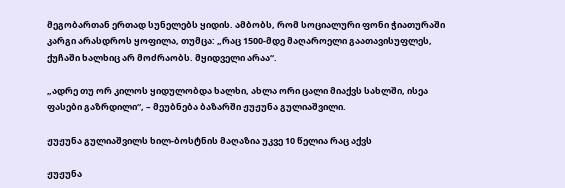მეგობართან ერთად სუნელებს ყიდის. ამბობს, რომ სოციალური ფონი ჭიათურაში კარგი არასდროს ყოფილა, თუმცა: „რაც 1500-მდე მაღაროელი გაათავისუფლეს, ქუჩაში ხალხიც არ მოძრაობს. მყიდველი არაა“.

„ადრე თუ ორ კილოს ყიდულობდა ხალხი, ახლა ორი ცალი მიაქვს სახლში, ისეა ფასები გაზრდილი“, – მეუბნება ბაზარში ჟუჟუნა გულიაშვილი.

ჟუჟუნა გულიაშვილს ხილ-ბოსტნის მაღაზია უკვე 10 წელია რაც აქვს

ჟუჟუნა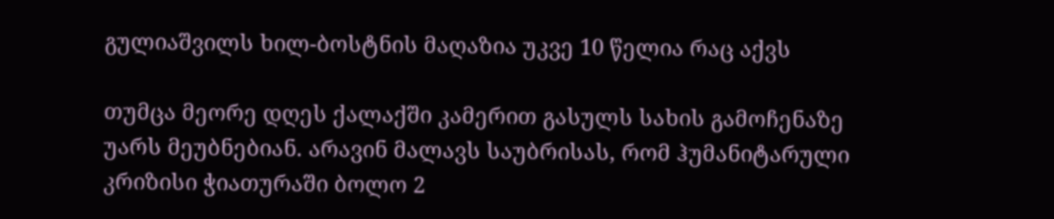გულიაშვილს ხილ-ბოსტნის მაღაზია უკვე 10 წელია რაც აქვს

თუმცა მეორე დღეს ქალაქში კამერით გასულს სახის გამოჩენაზე უარს მეუბნებიან. არავინ მალავს საუბრისას, რომ ჰუმანიტარული კრიზისი ჭიათურაში ბოლო 2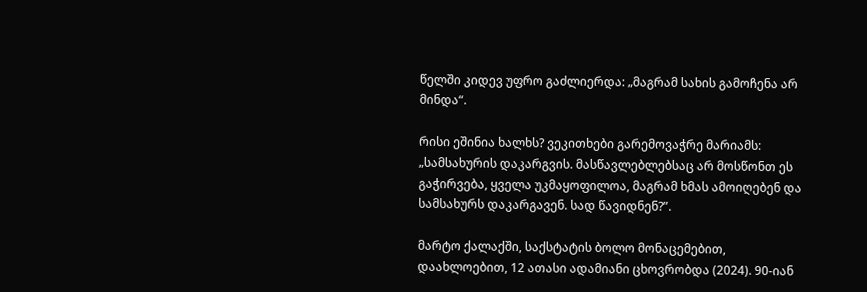წელში კიდევ უფრო გაძლიერდა: „მაგრამ სახის გამოჩენა არ მინდა“.

რისი ეშინია ხალხს? ვეკითხები გარემოვაჭრე მარიამს: „სამსახურის დაკარგვის. მასწავლებლებსაც არ მოსწონთ ეს გაჭირვება, ყველა უკმაყოფილოა, მაგრამ ხმას ამოიღებენ და სამსახურს დაკარგავენ. სად წავიდნენ?”.

მარტო ქალაქში, საქსტატის ბოლო მონაცემებით, დაახლოებით, 12 ათასი ადამიანი ცხოვრობდა (2024). 90-იან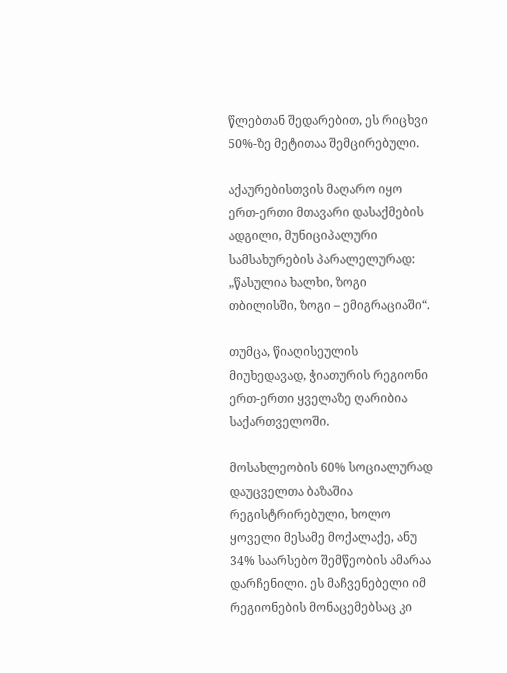წლებთან შედარებით, ეს რიცხვი 50%-ზე მეტითაა შემცირებული.

აქაურებისთვის მაღარო იყო ერთ-ერთი მთავარი დასაქმების ადგილი, მუნიციპალური სამსახურების პარალელურად: „წასულია ხალხი, ზოგი თბილისში, ზოგი – ემიგრაციაში“.

თუმცა, წიაღისეულის მიუხედავად, ჭიათურის რეგიონი ერთ-ერთი ყველაზე ღარიბია საქართველოში.

მოსახლეობის 60% სოციალურად დაუცველთა ბაზაშია რეგისტრირებული, ხოლო ყოველი მესამე მოქალაქე, ანუ 34% საარსებო შემწეობის ამარაა დარჩენილი. ეს მაჩვენებელი იმ რეგიონების მონაცემებსაც კი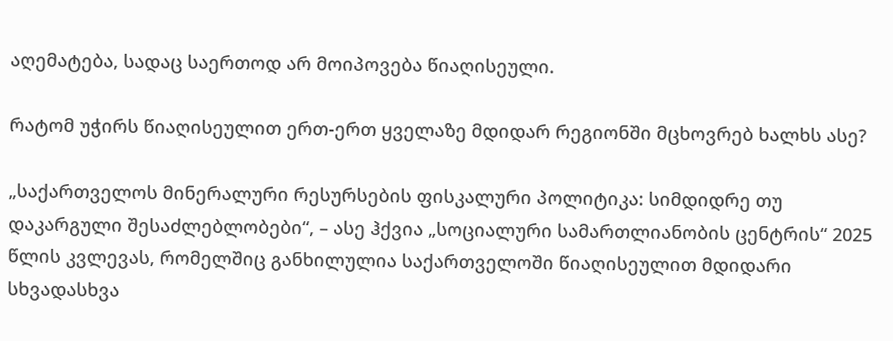აღემატება, სადაც საერთოდ არ მოიპოვება წიაღისეული.

რატომ უჭირს წიაღისეულით ერთ-ერთ ყველაზე მდიდარ რეგიონში მცხოვრებ ხალხს ასე?

„საქართველოს მინერალური რესურსების ფისკალური პოლიტიკა: სიმდიდრე თუ დაკარგული შესაძლებლობები“, – ასე ჰქვია „სოციალური სამართლიანობის ცენტრის“ 2025 წლის კვლევას, რომელშიც განხილულია საქართველოში წიაღისეულით მდიდარი სხვადასხვა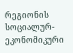რეგიონის სოციალურ-ეკონომიკური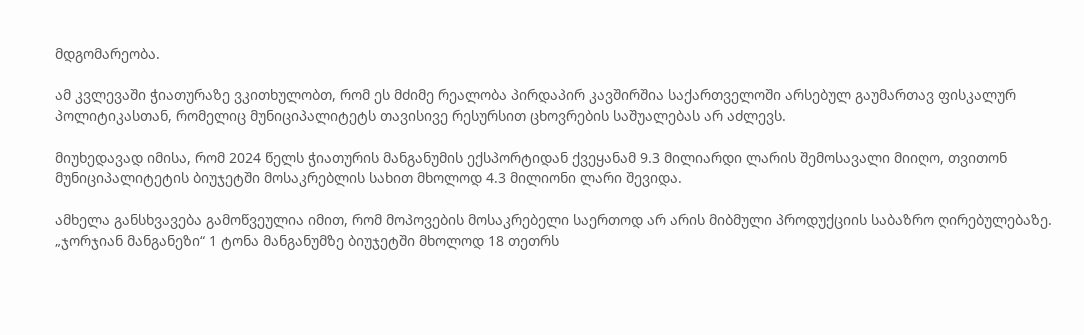მდგომარეობა.

ამ კვლევაში ჭიათურაზე ვკითხულობთ, რომ ეს მძიმე რეალობა პირდაპირ კავშირშია საქართველოში არსებულ გაუმართავ ფისკალურ პოლიტიკასთან, რომელიც მუნიციპალიტეტს თავისივე რესურსით ცხოვრების საშუალებას არ აძლევს.

მიუხედავად იმისა, რომ 2024 წელს ჭიათურის მანგანუმის ექსპორტიდან ქვეყანამ 9.3 მილიარდი ლარის შემოსავალი მიიღო, თვითონ მუნიციპალიტეტის ბიუჯეტში მოსაკრებლის სახით მხოლოდ 4.3 მილიონი ლარი შევიდა.

ამხელა განსხვავება გამოწვეულია იმით, რომ მოპოვების მოსაკრებელი საერთოდ არ არის მიბმული პროდუქციის საბაზრო ღირებულებაზე. „ჯორჯიან მანგანეზი“ 1 ტონა მანგანუმზე ბიუჯეტში მხოლოდ 18 თეთრს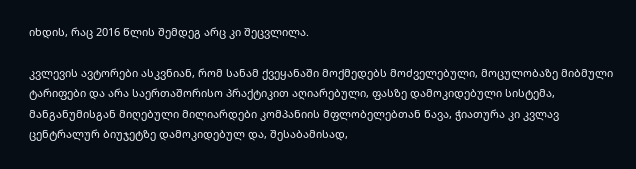იხდის, რაც 2016 წლის შემდეგ არც კი შეცვლილა.

კვლევის ავტორები ასკვნიან, რომ სანამ ქვეყანაში მოქმედებს მოძველებული, მოცულობაზე მიბმული ტარიფები და არა საერთაშორისო პრაქტიკით აღიარებული, ფასზე დამოკიდებული სისტემა, მანგანუმისგან მიღებული მილიარდები კომპანიის მფლობელებთან წავა, ჭიათურა კი კვლავ ცენტრალურ ბიუჯეტზე დამოკიდებულ და, შესაბამისად,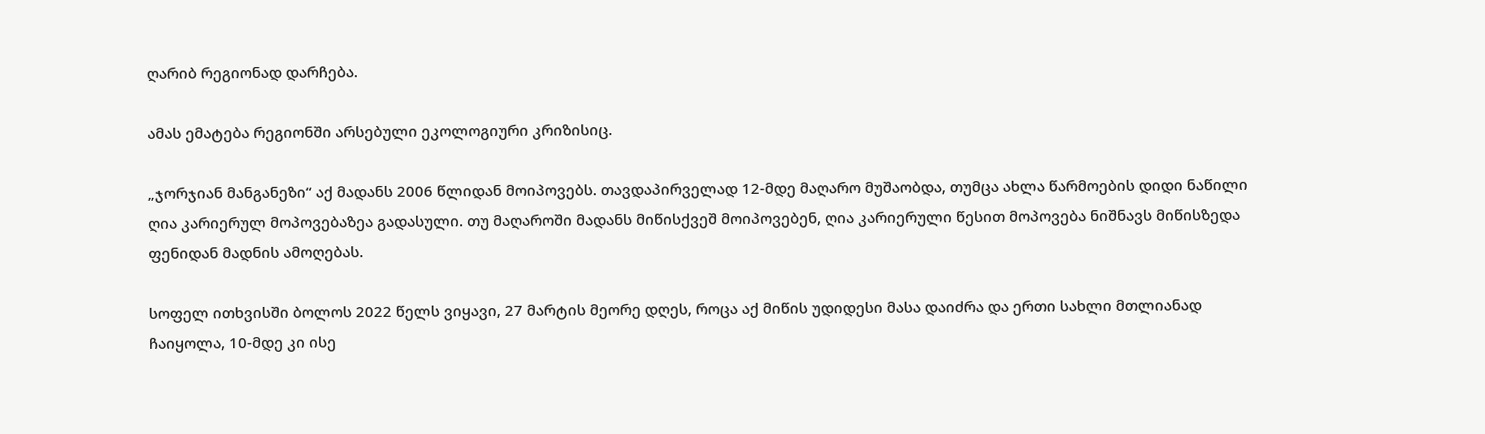ღარიბ რეგიონად დარჩება.

ამას ემატება რეგიონში არსებული ეკოლოგიური კრიზისიც.

„ჯორჯიან მანგანეზი“ აქ მადანს 2006 წლიდან მოიპოვებს. თავდაპირველად 12-მდე მაღარო მუშაობდა, თუმცა ახლა წარმოების დიდი ნაწილი ღია კარიერულ მოპოვებაზეა გადასული. თუ მაღაროში მადანს მიწისქვეშ მოიპოვებენ, ღია კარიერული წესით მოპოვება ნიშნავს მიწისზედა ფენიდან მადნის ამოღებას.

სოფელ ითხვისში ბოლოს 2022 წელს ვიყავი, 27 მარტის მეორე დღეს, როცა აქ მიწის უდიდესი მასა დაიძრა და ერთი სახლი მთლიანად ჩაიყოლა, 10-მდე კი ისე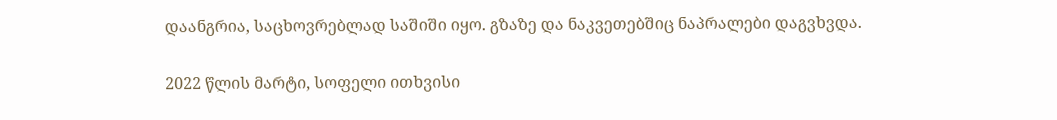დაანგრია, საცხოვრებლად საშიში იყო. გზაზე და ნაკვეთებშიც ნაპრალები დაგვხვდა.

2022 წლის მარტი, სოფელი ითხვისი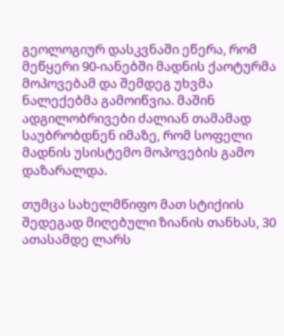გეოლოგიურ დასკვნაში ეწერა, რომ მეწყერი 90-იანებში მადნის ქაოტურმა მოპოვებამ და შემდეგ უხვმა ნალექებმა გამოიწვია. მაშინ ადგილობრივები ძალიან თამამად საუბრობდნენ იმაზე, რომ სოფელი მადნის უსისტემო მოპოვების გამო დაზარალდა.

თუმცა სახელმწიფო მათ სტიქიის შედეგად მიღებული ზიანის თანხას, 30 ათასამდე ლარს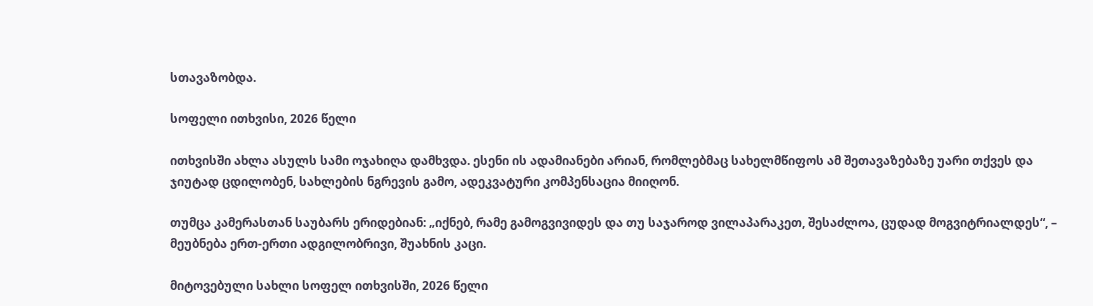სთავაზობდა.

სოფელი ითხვისი, 2026 წელი

ითხვისში ახლა ასულს სამი ოჯახიღა დამხვდა. ესენი ის ადამიანები არიან, რომლებმაც სახელმწიფოს ამ შეთავაზებაზე უარი თქვეს და ჯიუტად ცდილობენ, სახლების ნგრევის გამო, ადეკვატური კომპენსაცია მიიღონ.

თუმცა კამერასთან საუბარს ერიდებიან: „იქნებ, რამე გამოგვივიდეს და თუ საჯაროდ ვილაპარაკეთ, შესაძლოა, ცუდად მოგვიტრიალდეს“, – მეუბნება ერთ-ერთი ადგილობრივი, შუახნის კაცი.

მიტოვებული სახლი სოფელ ითხვისში, 2026 წელი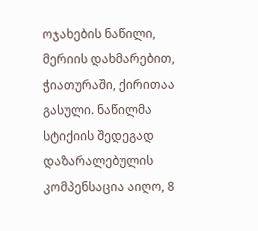ოჯახების ნაწილი, მერიის დახმარებით, ჭიათურაში, ქირითაა გასული. ნაწილმა სტიქიის შედეგად დაზარალებულის კომპენსაცია აიღო, 8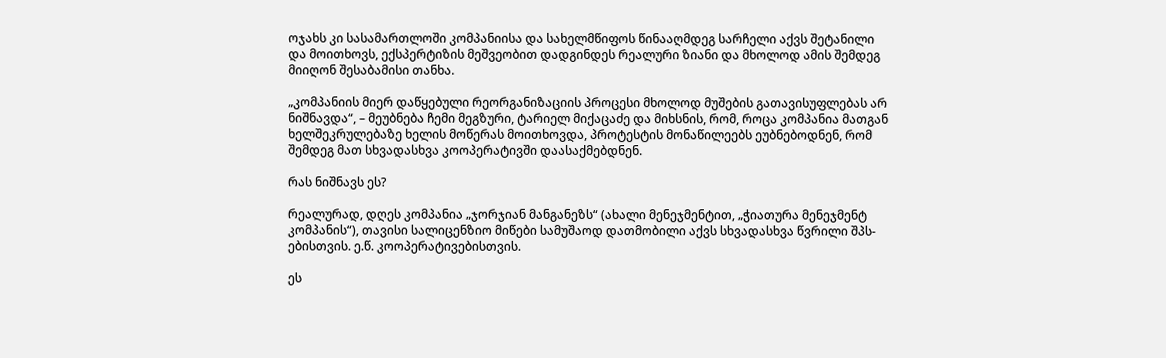ოჯახს კი სასამართლოში კომპანიისა და სახელმწიფოს წინააღმდეგ სარჩელი აქვს შეტანილი და მოითხოვს, ექსპერტიზის მეშვეობით დადგინდეს რეალური ზიანი და მხოლოდ ამის შემდეგ მიიღონ შესაბამისი თანხა.

„კომპანიის მიერ დაწყებული რეორგანიზაციის პროცესი მხოლოდ მუშების გათავისუფლებას არ ნიშნავდა“, – მეუბნება ჩემი მეგზური, ტარიელ მიქაცაძე და მიხსნის, რომ, როცა კომპანია მათგან ხელშეკრულებაზე ხელის მოწერას მოითხოვდა, პროტესტის მონაწილეებს ეუბნებოდნენ, რომ შემდეგ მათ სხვადასხვა კოოპერატივში დაასაქმებდნენ.

რას ნიშნავს ეს?

რეალურად, დღეს კომპანია „ჯორჯიან მანგანეზს“ (ახალი მენეჯმენტით, „ჭიათურა მენეჯმენტ კომპანის“), თავისი სალიცენზიო მიწები სამუშაოდ დათმობილი აქვს სხვადასხვა წვრილი შპს-ებისთვის. ე.წ. კოოპერატივებისთვის.

ეს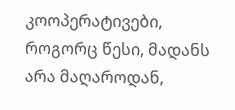კოოპერატივები, როგორც წესი, მადანს არა მაღაროდან,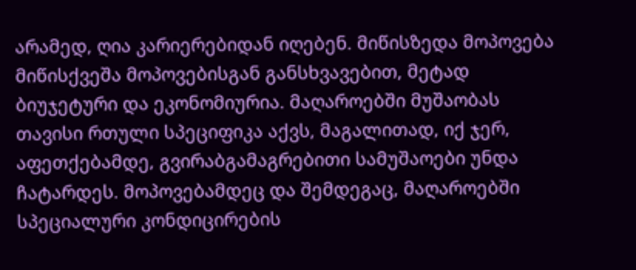არამედ, ღია კარიერებიდან იღებენ. მიწისზედა მოპოვება მიწისქვეშა მოპოვებისგან განსხვავებით, მეტად ბიუჯეტური და ეკონომიურია. მაღაროებში მუშაობას თავისი რთული სპეციფიკა აქვს, მაგალითად, იქ ჯერ, აფეთქებამდე, გვირაბგამაგრებითი სამუშაოები უნდა ჩატარდეს. მოპოვებამდეც და შემდეგაც, მაღაროებში სპეციალური კონდიცირების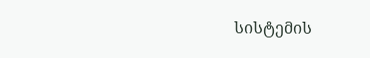სისტემის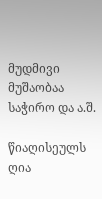მუდმივი მუშაობაა საჭირო და ა.შ.

წიაღისეულს ღია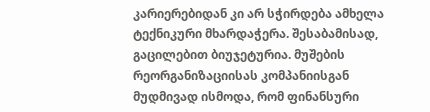კარიერებიდან კი არ სჭირდება ამხელა ტექნიკური მხარდაჭერა. შესაბამისად, გაცილებით ბიუჯეტურია. მუშების რეორგანიზაციისას კომპანიისგან მუდმივად ისმოდა, რომ ფინანსური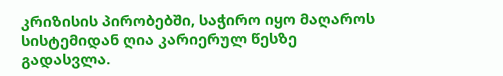კრიზისის პირობებში, საჭირო იყო მაღაროს სისტემიდან ღია კარიერულ წესზე გადასვლა.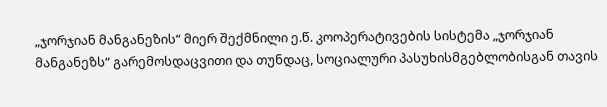„ჯორჯიან მანგანეზის“ მიერ შექმნილი ე.წ. კოოპერატივების სისტემა „ჯორჯიან მანგანეზს“ გარემოსდაცვითი და თუნდაც, სოციალური პასუხისმგებლობისგან თავის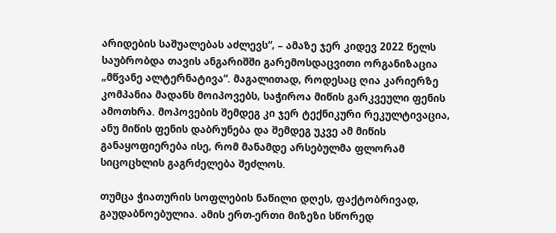არიდების საშუალებას აძლევს“, – ამაზე ჯერ კიდევ 2022 წელს საუბრობდა თავის ანგარიშში გარემოსდაცვითი ორგანიზაცია „მწვანე ალტერნატივა“. მაგალითად, როდესაც ღია კარიერზე კომპანია მადანს მოიპოვებს, საჭიროა მიწის გარკვეული ფენის ამოთხრა. მოპოვების შემდეგ კი ჯერ ტექნიკური რეკულტივაცია, ანუ მიწის ფენის დაბრუნება და შემდეგ უკვე ამ მიწის განაყოფიერება ისე, რომ მანამდე არსებულმა ფლორამ სიცოცხლის გაგრძელება შეძლოს.

თუმცა ჭიათურის სოფლების ნაწილი დღეს, ფაქტობრივად, გაუდაბნოებულია. ამის ერთ-ერთი მიზეზი სწორედ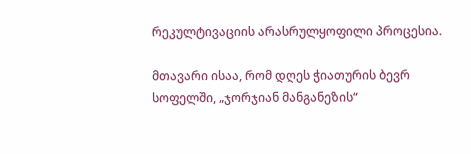რეკულტივაციის არასრულყოფილი პროცესია.

მთავარი ისაა, რომ დღეს ჭიათურის ბევრ სოფელში, „ჯორჯიან მანგანეზის“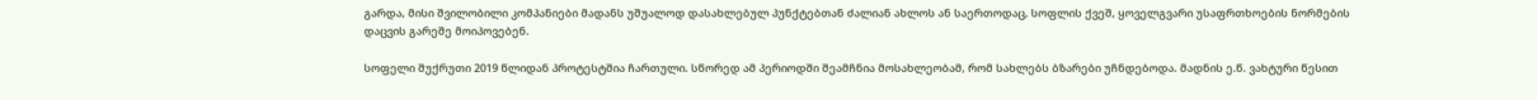გარდა, მისი შვილობილი კომპანიები მადანს უშუალოდ დასახლებულ პუნქტებთან ძალიან ახლოს ან საერთოდაც, სოფლის ქვეშ, ყოველგვარი უსაფრთხოების ნორმების დაცვის გარეშე მოიპოვებენ.

სოფელი შუქრუთი 2019 წლიდან პროტესტშია ჩართული. სწორედ ამ პერიოდში შეამჩნია მოსახლეობამ, რომ სახლებს ბზარები უჩნდებოდა. მადნის ე.წ. ვახტური წესით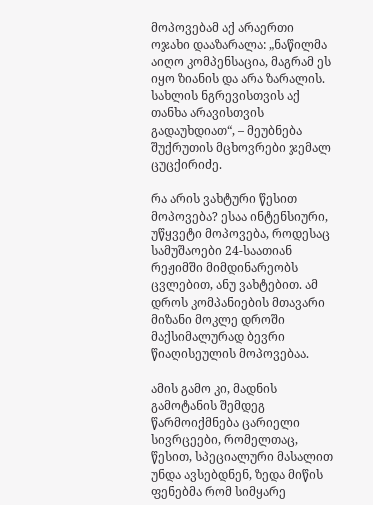მოპოვებამ აქ არაერთი ოჯახი დააზარალა: „ნაწილმა აიღო კომპენსაცია, მაგრამ ეს იყო ზიანის და არა ზარალის. სახლის ნგრევისთვის აქ თანხა არავისთვის გადაუხდიათ“, – მეუბნება შუქრუთის მცხოვრები ჯემალ ცუცქირიძე.

რა არის ვახტური წესით მოპოვება? ესაა ინტენსიური, უწყვეტი მოპოვება, როდესაც სამუშაოები 24-საათიან რეჟიმში მიმდინარეობს ცვლებით, ანუ ვახტებით. ამ დროს კომპანიების მთავარი მიზანი მოკლე დროში მაქსიმალურად ბევრი წიაღისეულის მოპოვებაა.

ამის გამო კი, მადნის გამოტანის შემდეგ წარმოიქმნება ცარიელი სივრცეები, რომელთაც, წესით, სპეციალური მასალით უნდა ავსებდნენ, ზედა მიწის ფენებმა რომ სიმყარე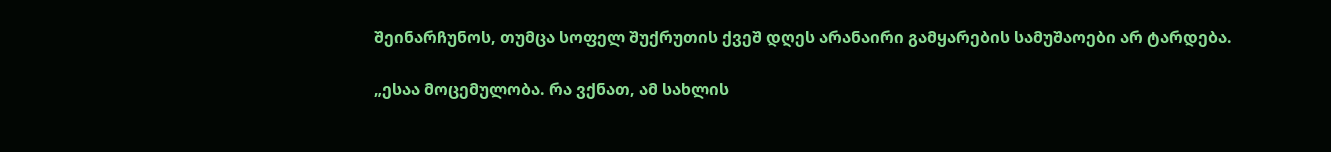შეინარჩუნოს, თუმცა სოფელ შუქრუთის ქვეშ დღეს არანაირი გამყარების სამუშაოები არ ტარდება.

„ესაა მოცემულობა. რა ვქნათ, ამ სახლის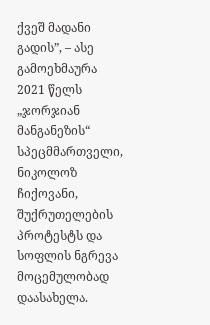ქვეშ მადანი გადის”, – ასე გამოეხმაურა 2021 წელს „ჯორჯიან მანგანეზის“ სპეცმმართველი, ნიკოლოზ ჩიქოვანი, შუქრუთელების პროტესტს და სოფლის ნგრევა მოცემულობად დაასახელა.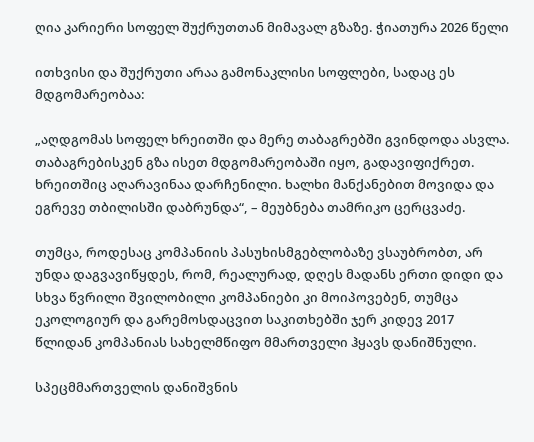ღია კარიერი სოფელ შუქრუთთან მიმავალ გზაზე. ჭიათურა 2026 წელი

ითხვისი და შუქრუთი არაა გამონაკლისი სოფლები, სადაც ეს მდგომარეობაა:

„აღდგომას სოფელ ხრეითში და მერე თაბაგრებში გვინდოდა ასვლა. თაბაგრებისკენ გზა ისეთ მდგომარეობაში იყო, გადავიფიქრეთ. ხრეითშიც აღარავინაა დარჩენილი. ხალხი მანქანებით მოვიდა და ეგრევე თბილისში დაბრუნდა“, – მეუბნება თამრიკო ცერცვაძე.

თუმცა, როდესაც კომპანიის პასუხისმგებლობაზე ვსაუბრობთ, არ უნდა დაგვავიწყდეს, რომ, რეალურად, დღეს მადანს ერთი დიდი და სხვა წვრილი შვილობილი კომპანიები კი მოიპოვებენ, თუმცა ეკოლოგიურ და გარემოსდაცვით საკითხებში ჯერ კიდევ 2017 წლიდან კომპანიას სახელმწიფო მმართველი ჰყავს დანიშნული.

სპეცმმართველის დანიშვნის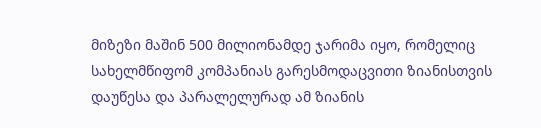მიზეზი მაშინ 500 მილიონამდე ჯარიმა იყო, რომელიც სახელმწიფომ კომპანიას გარესმოდაცვითი ზიანისთვის დაუწესა და პარალელურად ამ ზიანის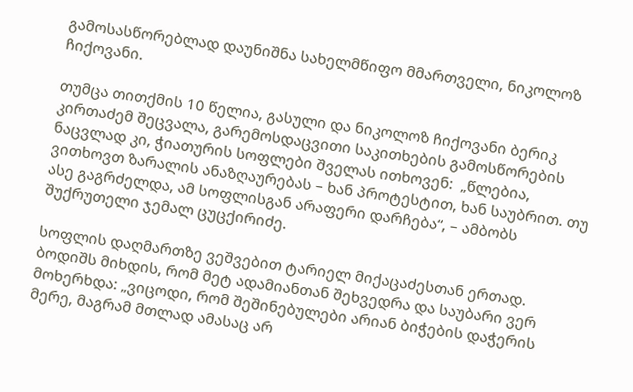გამოსასწორებლად დაუნიშნა სახელმწიფო მმართველი, ნიკოლოზ ჩიქოვანი.

თუმცა თითქმის 10 წელია, გასული და ნიკოლოზ ჩიქოვანი ბერიკ კირთაძემ შეცვალა, გარემოსდაცვითი საკითხების გამოსწორების ნაცვლად კი, ჭიათურის სოფლები შველას ითხოვენ:  „წლებია, ვითხოვთ ზარალის ანაზღაურებას – ხან პროტესტით, ხან საუბრით. თუ ასე გაგრძელდა, ამ სოფლისგან არაფერი დარჩება“, – ამბობს შუქრუთელი ჯემალ ცუცქირიძე.

სოფლის დაღმართზე ვეშვებით ტარიელ მიქაცაძესთან ერთად. ბოდიშს მიხდის, რომ მეტ ადამიანთან შეხვედრა და საუბარი ვერ მოხერხდა: „ვიცოდი, რომ შეშინებულები არიან ბიჭების დაჭერის მერე, მაგრამ მთლად ამასაც არ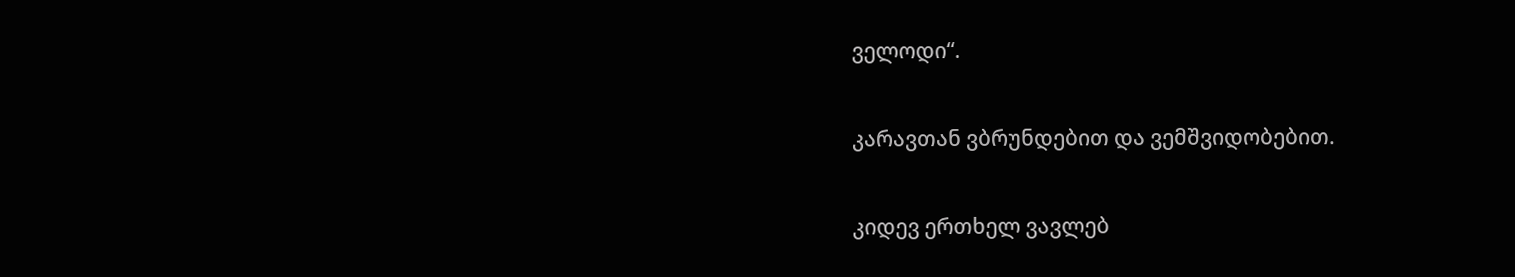ველოდი“.

კარავთან ვბრუნდებით და ვემშვიდობებით.

კიდევ ერთხელ ვავლებ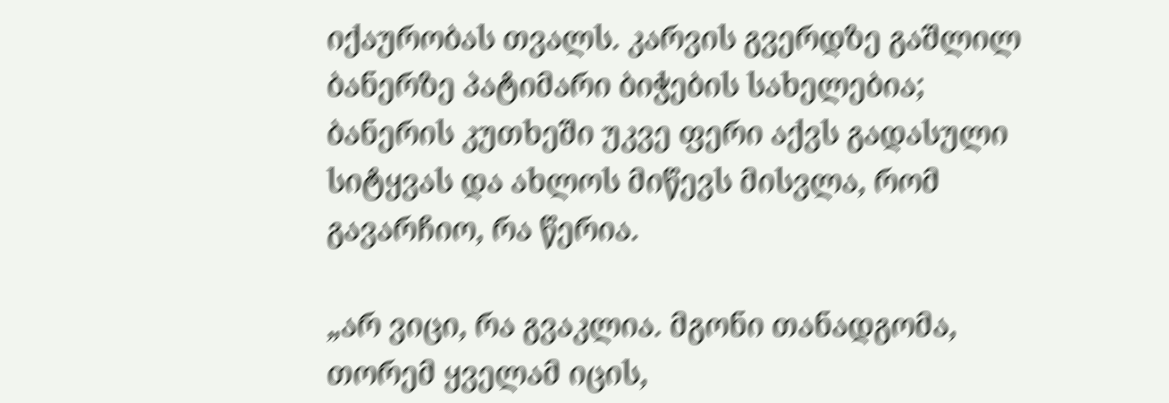იქაურობას თვალს. კარვის გვერდზე გაშლილ ბანერზე პატიმარი ბიჭების სახელებია; ბანერის კუთხეში უკვე ფერი აქვს გადასული სიტყვას და ახლოს მიწევს მისვლა, რომ გავარჩიო, რა წერია.

„არ ვიცი, რა გვაკლია. მგონი თანადგომა, თორემ ყველამ იცის,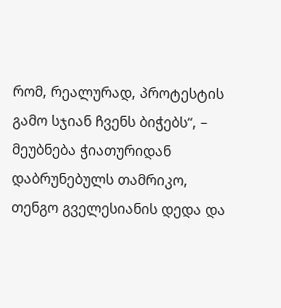რომ, რეალურად, პროტესტის გამო სჯიან ჩვენს ბიჭებს“, – მეუბნება ჭიათურიდან დაბრუნებულს თამრიკო, თენგო გველესიანის დედა და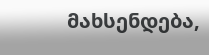მახსენდება,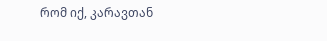რომ იქ, კარავთან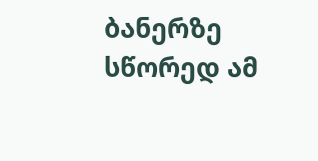ბანერზე სწორედ ამ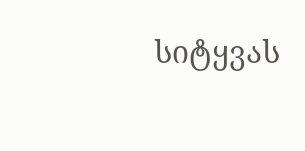სიტყვას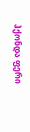ჰქონდა ფერი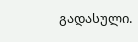გადასული.